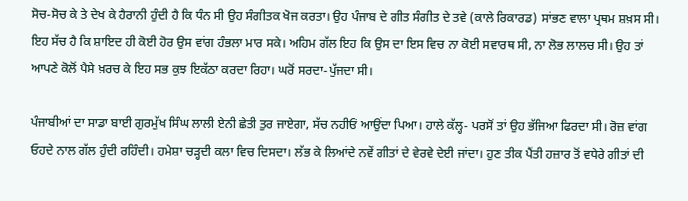ਸੋਚ-ਸੋਚ ਕੇ ਤੇ ਦੇਖ ਕੇ ਹੈਰਾਨੀ ਹੁੰਦੀ ਹੈ ਕਿ ਧੰਨ ਸੀ ਉਹ ਸੰਗੀਤਕ ਖੋਜ ਕਰਤਾ। ਉਹ ਪੰਜਾਬ ਦੇ ਗੀਤ ਸੰਗੀਤ ਦੇ ਤਵੇ (ਕਾਲੇ ਰਿਕਾਰਡ) ਸਾਂਭਣ ਵਾਲਾ ਪ੍ਰਥਮ ਸ਼ਖ਼ਸ ਸੀ। ਇਹ ਸੱਚ ਹੈ ਕਿ ਸ਼ਾਇਦ ਹੀ ਕੋਈ ਹੋਰ ਉਸ ਵਾਂਗ ਹੰਭਲਾ ਮਾਰ ਸਕੇ। ਅਹਿਮ ਗੱਲ ਇਹ ਕਿ ਉਸ ਦਾ ਇਸ ਵਿਚ ਨਾ ਕੋਈ ਸਵਾਰਥ ਸੀ, ਨਾ ਲੋਭ ਲਾਲਚ ਸੀ। ਉਹ ਤਾਂ ਆਪਣੇ ਕੋਲੋਂ ਪੈਸੇ ਖ਼ਰਚ ਕੇ ਇਹ ਸਭ ਕੁਝ ਇਕੱਠਾ ਕਰਦਾ ਰਿਹਾ। ਘਰੋਂ ਸਰਦਾ-ਪੁੱਜਦਾ ਸੀ।

ਪੰਜਾਬੀਆਂ ਦਾ ਸਾਡਾ ਬਾਈ ਗੁਰਮੁੱਖ ਸਿੰਘ ਲਾਲੀ ਏਨੀ ਛੇਤੀ ਤੁਰ ਜਾਏਗਾ, ਸੱਚ ਨਹੀਓਂ ਆਉਂਦਾ ਪਿਆ। ਹਾਲੇ ਕੱਲ੍ਹ- ਪਰਸੋਂ ਤਾਂ ਉਹ ਭੱਜਿਆ ਫਿਰਦਾ ਸੀ। ਰੋਜ਼ ਵਾਂਗ ਓਹਦੇ ਨਾਲ ਗੱਲ ਹੁੰਦੀ ਰਹਿੰਦੀ। ਹਮੇਸ਼ਾ ਚੜ੍ਹਦੀ ਕਲਾ ਵਿਚ ਦਿਸਦਾ। ਲੱਭ ਕੇ ਲਿਆਂਦੇ ਨਵੇਂ ਗੀਤਾਂ ਦੇ ਵੇਰਵੇ ਦੇਈ ਜਾਂਦਾ। ਹੁਣ ਤੀਕ ਪੈਂਤੀ ਹਜ਼ਾਰ ਤੋਂ ਵਧੇਰੇ ਗੀਤਾਂ ਦੀ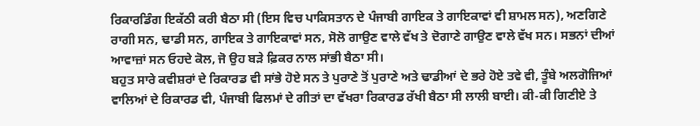ਰਿਕਾਰਡਿੰਗ ਇਕੱਠੀ ਕਰੀ ਬੈਠਾ ਸੀ (ਇਸ ਵਿਚ ਪਾਕਿਸਤਾਨ ਦੇ ਪੰਜਾਬੀ ਗਾਇਕ ਤੇ ਗਾਇਕਾਵਾਂ ਵੀ ਸ਼ਾਮਲ ਸਨ), ਅਣਗਿਣੇ ਰਾਗੀ ਸਨ, ਢਾਡੀ ਸਨ, ਗਾਇਕ ਤੇ ਗਾਇਕਾਵਾਂ ਸਨ, ਸੋਲੋ ਗਾਉਣ ਵਾਲੇ ਵੱਖ ਤੇ ਦੋਗਾਣੇ ਗਾਉਣ ਵਾਲੇ ਵੱਖ ਸਨ। ਸਭਨਾਂ ਦੀਆਂ ਆਵਾਜ਼ਾਂ ਸਨ ਓਹਦੇ ਕੋਲ, ਜੋ ਉਹ ਬੜੇ ਫ਼ਿਕਰ ਨਾਲ ਸਾਂਭੀ ਬੈਠਾ ਸੀ।
ਬਹੁਤ ਸਾਰੇ ਕਵੀਸ਼ਰਾਂ ਦੇ ਰਿਕਾਰਡ ਵੀ ਸਾਂਭੇ ਹੋਏ ਸਨ ਤੇ ਪੁਰਾਣੇ ਤੋਂ ਪੁਰਾਣੇ ਅਤੇ ਢਾਡੀਆਂ ਦੇ ਭਰੇ ਹੋਏ ਤਵੇ ਵੀ, ਤੂੰਬੇ ਅਲਗੋਜਿਆਂ ਵਾਲਿਆਂ ਦੇ ਰਿਕਾਰਡ ਵੀ, ਪੰਜਾਬੀ ਫਿਲਮਾਂ ਦੇ ਗੀਤਾਂ ਦਾ ਵੱਖਰਾ ਰਿਕਾਰਡ ਰੱਖੀ ਬੈਠਾ ਸੀ ਲਾਲੀ ਬਾਈ। ਕੀ-ਕੀ ਗਿਣੀਏ ਤੇ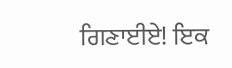ਗਿਣਾਈਏ! ਇਕ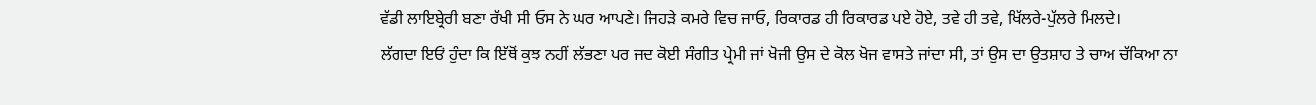ਵੱਡੀ ਲਾਇਬ੍ਰੇਰੀ ਬਣਾ ਰੱਖੀ ਸੀ ਓਸ ਨੇ ਘਰ ਆਪਣੇ। ਜਿਹੜੇ ਕਮਰੇ ਵਿਚ ਜਾਓ, ਰਿਕਾਰਡ ਹੀ ਰਿਕਾਰਡ ਪਏ ਹੋਏ, ਤਵੇ ਹੀ ਤਵੇ, ਖਿੱਲਰੇ-ਪੁੱਲਰੇ ਮਿਲਦੇ।
ਲੱਗਦਾ ਇਓਂ ਹੁੰਦਾ ਕਿ ਇੱਥੋਂ ਕੁਝ ਨਹੀਂ ਲੱਭਣਾ ਪਰ ਜਦ ਕੋਈ ਸੰਗੀਤ ਪ੍ਰੇਮੀ ਜਾਂ ਖੋਜੀ ਉਸ ਦੇ ਕੋਲ ਖੋਜ ਵਾਸਤੇ ਜਾਂਦਾ ਸੀ, ਤਾਂ ਉਸ ਦਾ ਉਤਸ਼ਾਹ ਤੇ ਚਾਅ ਚੱਕਿਆ ਨਾ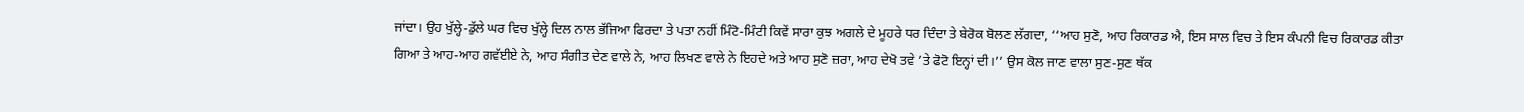ਜਾਂਦਾ। ਉਹ ਖੁੱਲ੍ਹੇ-ਡੁੱਲੇ ਘਰ ਵਿਚ ਖੁੱਲ੍ਹੇ ਦਿਲ ਨਾਲ ਭੱਜਿਆ ਫਿਰਦਾ ਤੇ ਪਤਾ ਨਹੀਂ ਮਿੰਟੋ-ਮਿੰਟੀ ਕਿਵੇਂ ਸਾਰਾ ਕੁਝ ਅਗਲੇ ਦੇ ਮੂਹਰੇ ਧਰ ਦਿੰਦਾ ਤੇ ਬੇਰੋਕ ਬੋਲਣ ਲੱਗਦਾ, ‘‘ਆਹ ਸੁਣੋ, ਆਹ ਰਿਕਾਰਡ ਐ, ਇਸ ਸਾਲ ਵਿਚ ਤੇ ਇਸ ਕੰਪਨੀ ਵਿਚ ਰਿਕਾਰਡ ਕੀਤਾ ਗਿਆ ਤੇ ਆਹ-ਆਹ ਗਵੱਈਏ ਨੇ, ਆਹ ਸੰਗੀਤ ਦੇਣ ਵਾਲੇ ਨੇ, ਆਹ ਲਿਖਣ ਵਾਲੇ ਨੇ ਇਹਦੇ ਅਤੇ ਆਹ ਸੁਣੋ ਜ਼ਰਾ, ਆਹ ਦੇਖੋ ਤਵੇ ’ਤੇ ਫੋਟੋ ਇਨ੍ਹਾਂ ਦੀ।’’ ਉਸ ਕੋਲ ਜਾਣ ਵਾਲਾ ਸੁਣ-ਸੁਣ ਥੱਕ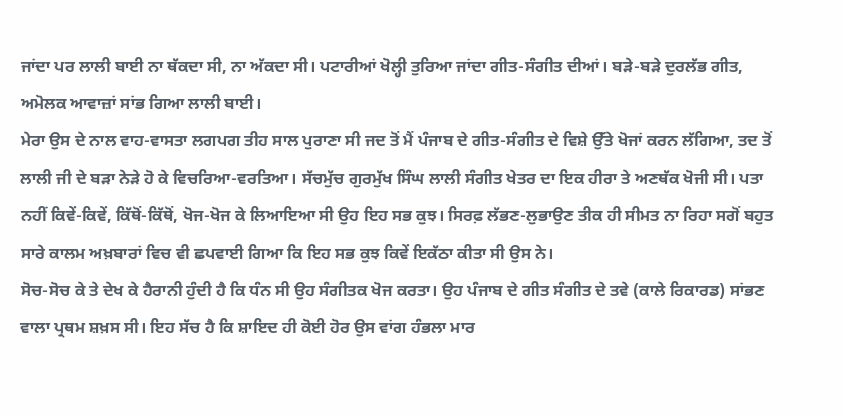ਜਾਂਦਾ ਪਰ ਲਾਲੀ ਬਾਈ ਨਾ ਥੱਕਦਾ ਸੀ, ਨਾ ਅੱਕਦਾ ਸੀ। ਪਟਾਰੀਆਂ ਖੋਲ੍ਹੀ ਤੁਰਿਆ ਜਾਂਦਾ ਗੀਤ-ਸੰਗੀਤ ਦੀਆਂ। ਬੜੇ-ਬੜੇ ਦੁਰਲੱਭ ਗੀਤ, ਅਮੋਲਕ ਆਵਾਜ਼ਾਂ ਸਾਂਭ ਗਿਆ ਲਾਲੀ ਬਾਈ।
ਮੇਰਾ ਉਸ ਦੇ ਨਾਲ ਵਾਹ-ਵਾਸਤਾ ਲਗਪਗ ਤੀਹ ਸਾਲ ਪੁਰਾਣਾ ਸੀ ਜਦ ਤੋਂ ਮੈਂ ਪੰਜਾਬ ਦੇ ਗੀਤ-ਸੰਗੀਤ ਦੇ ਵਿਸ਼ੇ ਉੱਤੇ ਖੋਜਾਂ ਕਰਨ ਲੱਗਿਆ, ਤਦ ਤੋਂ ਲਾਲੀ ਜੀ ਦੇ ਬੜਾ ਨੇੜੇ ਹੋ ਕੇ ਵਿਚਰਿਆ-ਵਰਤਿਆ। ਸੱਚਮੁੱਚ ਗੁਰਮੁੱਖ ਸਿੰਘ ਲਾਲੀ ਸੰਗੀਤ ਖੇਤਰ ਦਾ ਇਕ ਹੀਰਾ ਤੇ ਅਣਥੱਕ ਖੋਜੀ ਸੀ। ਪਤਾ ਨਹੀਂ ਕਿਵੇਂ-ਕਿਵੇਂ, ਕਿੱਥੋਂ-ਕਿੱਥੋਂ, ਖੋਜ-ਖੋਜ ਕੇ ਲਿਆਇਆ ਸੀ ਉਹ ਇਹ ਸਭ ਕੁਝ। ਸਿਰਫ਼ ਲੱਭਣ-ਲੁਭਾਉਣ ਤੀਕ ਹੀ ਸੀਮਤ ਨਾ ਰਿਹਾ ਸਗੋਂ ਬਹੁਤ ਸਾਰੇ ਕਾਲਮ ਅਖ਼ਬਾਰਾਂ ਵਿਚ ਵੀ ਛਪਵਾਈ ਗਿਆ ਕਿ ਇਹ ਸਭ ਕੁਝ ਕਿਵੇਂ ਇਕੱਠਾ ਕੀਤਾ ਸੀ ਉਸ ਨੇ।
ਸੋਚ-ਸੋਚ ਕੇ ਤੇ ਦੇਖ ਕੇ ਹੈਰਾਨੀ ਹੁੰਦੀ ਹੈ ਕਿ ਧੰਨ ਸੀ ਉਹ ਸੰਗੀਤਕ ਖੋਜ ਕਰਤਾ। ਉਹ ਪੰਜਾਬ ਦੇ ਗੀਤ ਸੰਗੀਤ ਦੇ ਤਵੇ (ਕਾਲੇ ਰਿਕਾਰਡ) ਸਾਂਭਣ ਵਾਲਾ ਪ੍ਰਥਮ ਸ਼ਖ਼ਸ ਸੀ। ਇਹ ਸੱਚ ਹੈ ਕਿ ਸ਼ਾਇਦ ਹੀ ਕੋਈ ਹੋਰ ਉਸ ਵਾਂਗ ਹੰਭਲਾ ਮਾਰ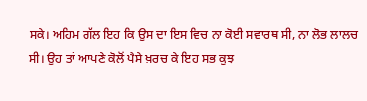ਸਕੇ। ਅਹਿਮ ਗੱਲ ਇਹ ਕਿ ਉਸ ਦਾ ਇਸ ਵਿਚ ਨਾ ਕੋਈ ਸਵਾਰਥ ਸੀ, ਨਾ ਲੋਭ ਲਾਲਚ ਸੀ। ਉਹ ਤਾਂ ਆਪਣੇ ਕੋਲੋਂ ਪੈਸੇ ਖ਼ਰਚ ਕੇ ਇਹ ਸਭ ਕੁਝ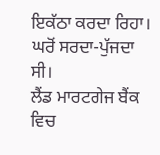ਇਕੱਠਾ ਕਰਦਾ ਰਿਹਾ। ਘਰੋਂ ਸਰਦਾ-ਪੁੱਜਦਾ ਸੀ।
ਲੈਂਡ ਮਾਰਟਗੇਜ ਬੈਂਕ ਵਿਚ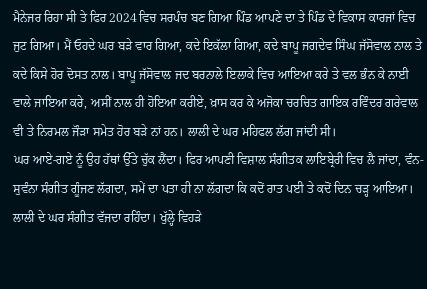ਮੈਨੇਜਰ ਰਿਹਾ ਸੀ ਤੇ ਫਿਰ 2024 ਵਿਚ ਸਰਪੰਚ ਬਣ ਗਿਆ ਪਿੰਡ ਆਪਣੇ ਦਾ ਤੇ ਪਿੰਡ ਦੇ ਵਿਕਾਸ ਕਾਰਜਾਂ ਵਿਚ ਜੁਟ ਗਿਆ। ਮੈਂ ਓਹਦੇ ਘਰ ਬੜੇ ਵਾਰ ਗਿਆ, ਕਦੇ ਇਕੱਲਾ ਗਿਆ, ਕਦੇ ਬਾਪੂ ਜਗਦੇਵ ਸਿੰਘ ਜੱਸੋਵਾਲ ਨਾਲ ਤੇ ਕਦੇ ਕਿਸੇ ਹੋਰ ਦੋਸਤ ਨਾਲ। ਬਾਪੂ ਜੱਸੋਵਾਲ ਜਦ ਬਰਨਾਲੇ ਇਲਾਕੇ ਵਿਚ ਆਇਆ ਕਰੇ ਤੇ ਵਲ ਭੰਨ ਕੇ ਨਾਈ ਵਾਲੇ ਜਾਇਆ ਕਰੇ, ਅਸੀਂ ਨਾਲ ਹੀ ਹੋਇਆ ਕਰੀਏ, ਖ਼ਾਸ ਕਰ ਕੇ ਅਜੋਕਾ ਚਰਚਿਤ ਗਾਇਕ ਰਵਿੰਦਰ ਗਰੇਵਾਲ ਵੀ ਤੇ ਨਿਰਮਲ ਜੌੜਾ ਸਮੇਤ ਹੋਰ ਬੜੇ ਨਾਂ ਹਨ। ਲਾਲੀ ਦੇ ਘਰ ਮਹਿਫਲ ਲੱਗ ਜਾਂਦੀ ਸੀ।
ਘਰ ਆਏ-ਗਏ ਨੂੰ ਉਹ ਹੱਥਾਂ ਉੱਤੇ ਚੁੱਕ ਲੈਂਦਾ। ਫਿਰ ਆਪਣੀ ਵਿਸ਼ਾਲ ਸੰਗੀਤਕ ਲਾਇਬ੍ਰੇਰੀ ਵਿਚ ਲੈ ਜਾਂਦਾ, ਵੰਨ-ਸੁਵੰਨਾ ਸੰਗੀਤ ਗੂੰਜਣ ਲੱਗਦਾ, ਸਮੇਂ ਦਾ ਪਤਾ ਹੀ ਨਾ ਲੱਗਦਾ ਕਿ ਕਦੋਂ ਰਾਤ ਪਈ ਤੇ ਕਦੋਂ ਦਿਨ ਚੜ੍ਹ ਆਇਆ। ਲਾਲੀ ਦੇ ਘਰ ਸੰਗੀਤ ਵੱਜਦਾ ਰਹਿੰਦਾ। ਖੁੱਲ੍ਹੇ ਵਿਹੜੇ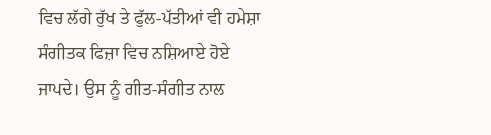ਵਿਚ ਲੱਗੇ ਰੁੱਖ ਤੇ ਫੁੱਲ-ਪੱਤੀਆਂ ਵੀ ਹਮੇਸ਼ਾ ਸੰਗੀਤਕ ਫਿਜ਼ਾ ਵਿਚ ਨਸ਼ਿਆਏ ਹੋਏ ਜਾਪਦੇ। ਉਸ ਨੂੰ ਗੀਤ-ਸੰਗੀਤ ਨਾਲ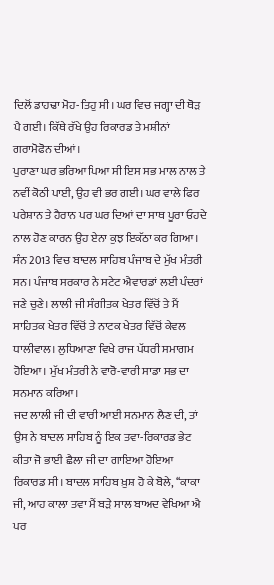ਦਿਲੋਂ ਡਾਹਢਾ ਮੋਹ-ਤਿਹੁ ਸੀ। ਘਰ ਵਿਚ ਜਗ੍ਹਾ ਦੀ ਥੋੜ ਪੈ ਗਈ। ਕਿੱਥੇ ਰੱਖੇ ਉਹ ਰਿਕਾਰਡ ਤੇ ਮਸ਼ੀਨਾਂ ਗਰਾਮੋਫੋਨ ਦੀਆਂ।
ਪੁਰਾਣਾ ਘਰ ਭਰਿਆ ਪਿਆ ਸੀ ਇਸ ਸਭ ਮਾਲ ਨਾਲ ਤੇ ਨਵੀਂ ਕੋਠੀ ਪਾਈ, ਉਹ ਵੀ ਭਰ ਗਈ। ਘਰ ਵਾਲੇ ਫਿਰ ਪਰੇਸ਼ਾਨ ਤੇ ਹੈਰਾਨ ਪਰ ਘਰ ਦਿਆਂ ਦਾ ਸਾਥ ਪੂਰਾ ਓਹਦੇ ਨਾਲ ਹੋਣ ਕਾਰਨ ਉਹ ਏਨਾ ਕੁਝ ਇਕੱਠਾ ਕਰ ਗਿਆ। ਸੰਨ 2013 ਵਿਚ ਬਾਦਲ ਸਾਹਿਬ ਪੰਜਾਬ ਦੇ ਮੁੱਖ ਮੰਤਰੀ ਸਨ। ਪੰਜਾਬ ਸਰਕਾਰ ਨੇ ਸਟੇਟ ਐਵਾਰਡਾਂ ਲਈ ਪੰਦਰਾਂ ਜਣੇ ਚੁਣੇ। ਲਾਲੀ ਜੀ ਸੰਗੀਤਕ ਖੇਤਰ ਵਿੱਚੋਂ ਤੇ ਮੈਂ ਸਾਹਿਤਕ ਖੇਤਰ ਵਿੱਚੋਂ ਤੇ ਨਾਟਕ ਖੇਤਰ ਵਿੱਚੋਂ ਕੇਵਲ ਧਾਲੀਵਾਲ। ਲੁਧਿਆਣਾ ਵਿਖੇ ਰਾਜ ਪੱਧਰੀ ਸਮਾਗਮ ਹੋਇਆ। ਮੁੱਖ ਮੰਤਰੀ ਨੇ ਵਾਰੋ-ਵਾਰੀ ਸਾਡਾ ਸਭ ਦਾ ਸਨਮਾਨ ਕਰਿਆ।
ਜਦ ਲਾਲੀ ਜੀ ਦੀ ਵਾਰੀ ਆਈ ਸਨਮਾਨ ਲੈਣ ਦੀ, ਤਾਂ ਉਸ ਨੇ ਬਾਦਲ ਸਾਹਿਬ ਨੂੰ ਇਕ ਤਵਾ-ਰਿਕਾਰਡ ਭੇਟ ਕੀਤਾ ਜੋ ਭਾਈ ਛੈਲਾ ਜੀ ਦਾ ਗਾਇਆ ਹੋਇਆ ਰਿਕਾਰਡ ਸੀ। ਬਾਦਲ ਸਾਹਿਬ ਖ਼ੁਸ਼ ਹੋ ਕੇ ਬੋਲੇ, ‘‘ਕਾਕਾ ਜੀ, ਆਹ ਕਾਲਾ ਤਵਾ ਮੈਂ ਬੜੇ ਸਾਲ ਬਾਅਦ ਵੇਖਿਆ ਐ ਪਰ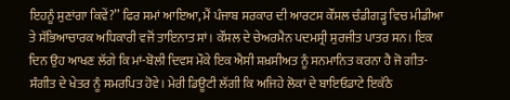ਇਹਨੂੰ ਸੁਣਾਂਗਾ ਕਿਵੇਂ?’’ ਫਿਰ ਸਮਾਂ ਆਇਆ, ਮੈਂ ਪੰਜਾਬ ਸਰਕਾਰ ਦੀ ਆਰਟਸ ਕੌਂਸਲ ਚੰਡੀਗੜ੍ਹ ਵਿਚ ਮੀਡੀਆ ਤੇ ਸੱਭਿਆਚਾਰਕ ਅਧਿਕਾਰੀ ਵਜੋਂ ਤਾਇਨਾਤ ਸਾਂ। ਕੌਂਸਲ ਦੇ ਚੇਅਰਮੈਨ ਪਦਮਸ੍ਰੀ ਸੁਰਜੀਤ ਪਾਤਰ ਸਨ। ਇਕ ਦਿਨ ਉਹ ਆਖਣ ਲੱਗੇ ਕਿ ਮਾਂ-ਬੋਲੀ ਦਿਵਸ ਮੌਕੇ ਇਕ ਐਸੀ ਸ਼ਖ਼ਸੀਅਤ ਨੂੰ ਸਨਮਾਨਿਤ ਕਰਨਾ ਹੈ ਜੋ ਗੀਤ-ਸੰਗੀਤ ਦੇ ਖੇਤਰ ਨੂੰ ਸਮਰਪਿਤ ਹੋਵੇ। ਮੇਰੀ ਡਿਊਟੀ ਲੱਗੀ ਕਿ ਅਜਿਹੇ ਲੋਕਾਂ ਦੇ ਬਾਇਓਡਾਟੇ ਇਕੱਠੇ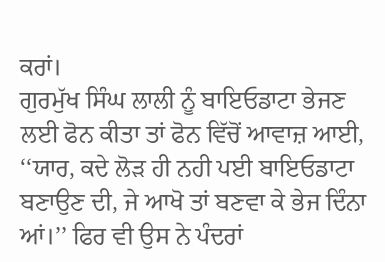ਕਰਾਂ।
ਗੁਰਮੁੱਖ ਸਿੰਘ ਲਾਲੀ ਨੂੰ ਬਾਇਓਡਾਟਾ ਭੇਜਣ ਲਈ ਫੋਨ ਕੀਤਾ ਤਾਂ ਫੋਨ ਵਿੱਚੋਂ ਆਵਾਜ਼ ਆਈ, ‘‘ਯਾਰ, ਕਦੇ ਲੋੜ ਹੀ ਨਹੀ ਪਈ ਬਾਇਓਡਾਟਾ ਬਣਾਉਣ ਦੀ, ਜੇ ਆਖੋ ਤਾਂ ਬਣਵਾ ਕੇ ਭੇਜ ਦਿੰਨਾ ਆਂ।’’ ਫਿਰ ਵੀ ਉਸ ਨੇ ਪੰਦਰਾਂ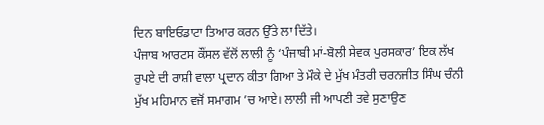ਦਿਨ ਬਾਇਓਡਾਟਾ ਤਿਆਰ ਕਰਨ ਉੱਤੇ ਲਾ ਦਿੱਤੇ।
ਪੰਜਾਬ ਆਰਟਸ ਕੌਂਸਲ ਵੱਲੋਂ ਲਾਲੀ ਨੂੰ ‘ਪੰਜਾਬੀ ਮਾਂ-ਬੋਲੀ ਸੇਵਕ ਪੁਰਸਕਾਰ’ ਇਕ ਲੱਖ ਰੁਪਏ ਦੀ ਰਾਸ਼ੀ ਵਾਲਾ ਪ੍ਰਦਾਨ ਕੀਤਾ ਗਿਆ ਤੇ ਮੌਕੇ ਦੇ ਮੁੱਖ ਮੰਤਰੀ ਚਰਨਜੀਤ ਸਿੰਘ ਚੰਨੀ ਮੁੱਖ ਮਹਿਮਾਨ ਵਜੋਂ ਸਮਾਗਮ ’ਚ ਆਏ। ਲਾਲੀ ਜੀ ਆਪਣੀ ਤਵੇ ਸੁਣਾਉਣ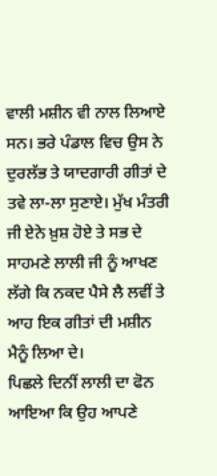ਵਾਲੀ ਮਸ਼ੀਨ ਵੀ ਨਾਲ ਲਿਆਏ ਸਨ। ਭਰੇ ਪੰਡਾਲ ਵਿਚ ਉਸ ਨੇ ਦੁਰਲੱਭ ਤੇ ਯਾਦਗਾਰੀ ਗੀਤਾਂ ਦੇ ਤਵੇ ਲਾ-ਲਾ ਸੁਣਾਏ। ਮੁੱਖ ਮੰਤਰੀ ਜੀ ਏਨੇ ਖ਼ੁਸ਼ ਹੋਏ ਤੇ ਸਭ ਦੇ ਸਾਹਮਣੇ ਲਾਲੀ ਜੀ ਨੂੰ ਆਖਣ ਲੱਗੇ ਕਿ ਨਕਦ ਪੈਸੇ ਲੈ ਲਵੀਂ ਤੇ ਆਹ ਇਕ ਗੀਤਾਂ ਦੀ ਮਸ਼ੀਨ ਮੈਨੂੰ ਲਿਆ ਦੇ।
ਪਿਛਲੇ ਦਿਨੀਂ ਲਾਲੀ ਦਾ ਫੋਨ ਆਇਆ ਕਿ ਉਹ ਆਪਣੇ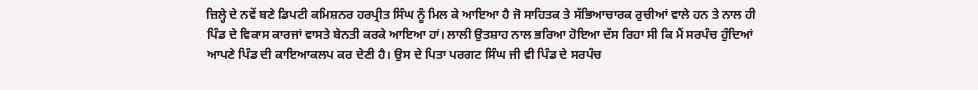ਜ਼ਿਲ੍ਹੇ ਦੇ ਨਵੇਂ ਬਣੇ ਡਿਪਟੀ ਕਮਿਸ਼ਨਰ ਹਰਪ੍ਰੀਤ ਸਿੰਘ ਨੂੰ ਮਿਲ ਕੇ ਆਇਆ ਹੈ ਜੋ ਸਾਹਿਤਕ ਤੇ ਸੱਭਿਆਚਾਰਕ ਰੁਚੀਆਂ ਵਾਲੇ ਹਨ ਤੇ ਨਾਲ ਹੀ ਪਿੰਡ ਦੇ ਵਿਕਾਸ ਕਾਰਜਾਂ ਵਾਸਤੇ ਬੇਨਤੀ ਕਰਕੇ ਆਇਆ ਹਾਂ। ਲਾਲੀ ਉਤਸ਼ਾਹ ਨਾਲ ਭਰਿਆ ਹੋਇਆ ਦੱਸ ਰਿਹਾ ਸੀ ਕਿ ਮੈਂ ਸਰਪੰਚ ਹੁੰਦਿਆਂ ਆਪਣੇ ਪਿੰਡ ਦੀ ਕਾਇਆਕਲਪ ਕਰ ਦੇਣੀ ਹੈ। ਉਸ ਦੇ ਪਿਤਾ ਪਰਗਟ ਸਿੰਘ ਜੀ ਵੀ ਪਿੰਡ ਦੇ ਸਰਪੰਚ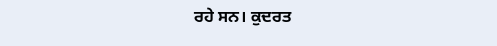ਰਹੇ ਸਨ। ਕੁਦਰਤ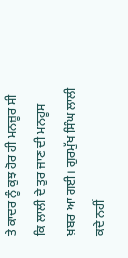ਤੇ ਕਾਦਰ ਨੂੰ ਕੁਝ ਹੋਰ ਹੀ ਮਨਜ਼ੂਰ ਸੀ ਕਿ ਲਾਲੀ ਦੇ ਤੁਰ ਜਾਣ ਦੀ ਮਨਹੂਸ ਖ਼ਬਰ ਆ ਗਈ। ਗੁਰਮੁੱਖ ਸਿੰਘ ਲਾਲੀ ਕਦੇ ਨਹੀਂ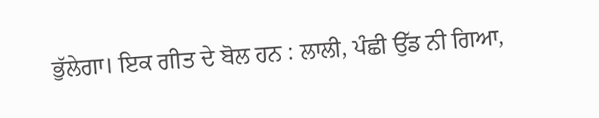ਭੁੱਲੇਗਾ। ਇਕ ਗੀਤ ਦੇ ਬੋਲ ਹਨ : ਲਾਲੀ, ਪੰਛੀ ਉੱਡ ਨੀ ਗਿਆ,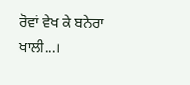ਰੋਵਾਂ ਵੇਖ ਕੇ ਬਨੇਰਾ ਖਾਲੀ...।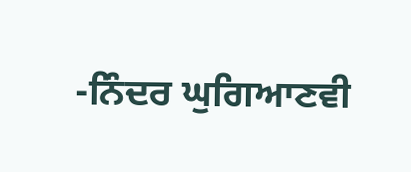-ਨਿੰਦਰ ਘੁਗਿਆਣਵੀ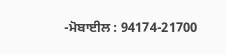-ਮੋਬਾਈਲ : 94174-21700